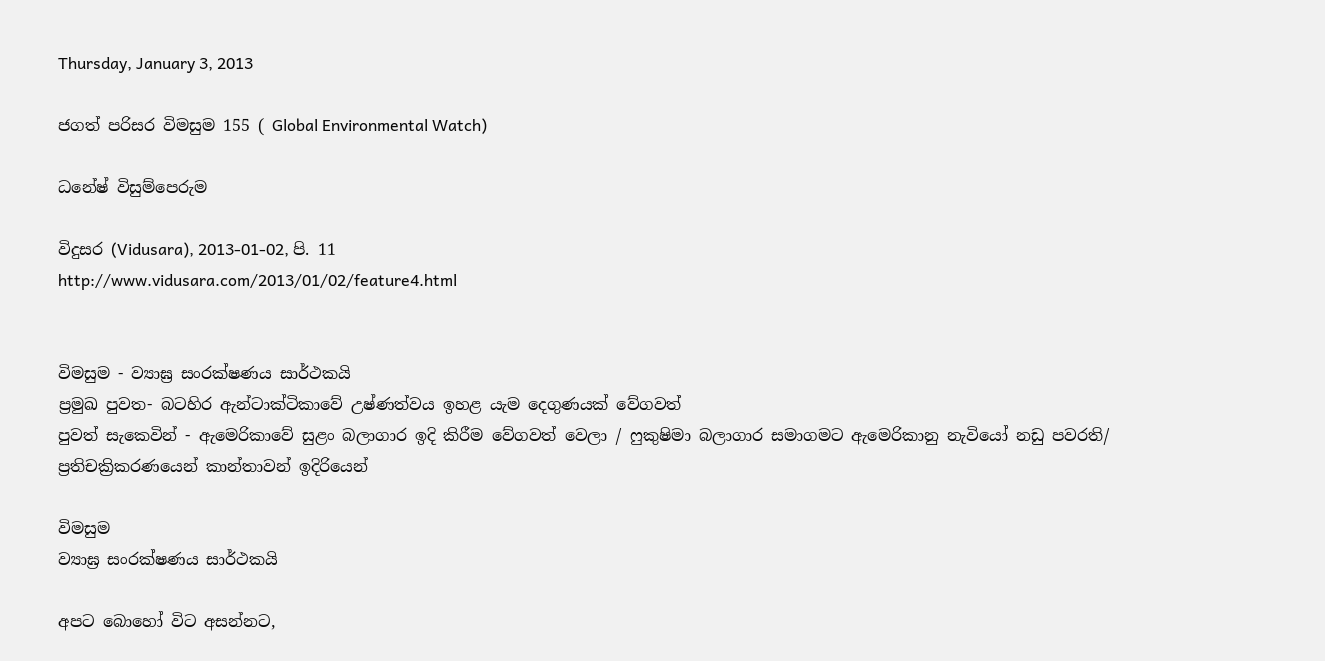Thursday, January 3, 2013

ජගත් පරිසර විමසුම 155 ( Global Environmental Watch)

ධනේෂ් විසුම්පෙරුම

විදුසර (Vidusara), 2013-01-02, පි. 11
http://www.vidusara.com/2013/01/02/feature4.html


විමසුම - ව්‍යාඝ්‍ර සංරක්‌ෂණය සාර්ථකයි
ප්‍රමුඛ පුවත- බටහිර ඇන්ටාක්‌ටිකාවේ උෂ්ණත්වය ඉහළ යැම දෙගුණයක්‌ වේගවත්
පුවත් සැකෙවින් - ඇමෙරිකාවේ සුළං බලාගාර ඉදි කිරීම වේගවත් වෙලා / ෆුකුෂිමා බලාගාර සමාගමට ඇමෙරිකානු නැවියෝ නඩු පවරති/ ප්‍රතිචක්‍රිකරණයෙන් කාන්තාවන් ඉදිරියෙන්

විමසුම
ව්‍යාඝ්‍ර සංරක්‌ෂණය සාර්ථකයි

අපට බොහෝ විට අසන්නට,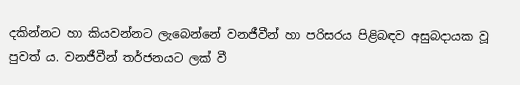දකින්නට හා කියවන්නට ලැබෙන්නේ වනජීවීන් හා පරිසරය පිළිබඳව අසුබදායක වූ පුවත් ය. වනජීවීන් තර්ජනයට ලක්‌ වී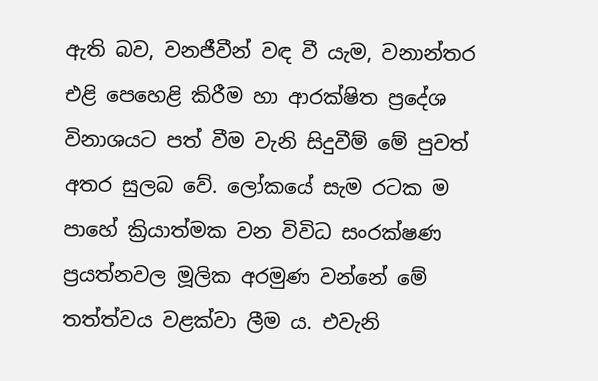ඇති බව, වනජීවීන් වඳ වී යැම, වනාන්තර එළි පෙහෙළි කිරීම හා ආරක්‌ෂිත ප්‍රදේශ විනාශයට පත් වීම වැනි සිදුවීම් මේ පුවත් අතර සුලබ වේ. ලෝකයේ සැම රටක ම පාහේ ක්‍රියාත්මක වන විවිධ සංරක්‌ෂණ ප්‍රයත්නවල මූලික අරමුණ වන්නේ මේ තත්ත්වය වළක්‌වා ලීම ය. එවැනි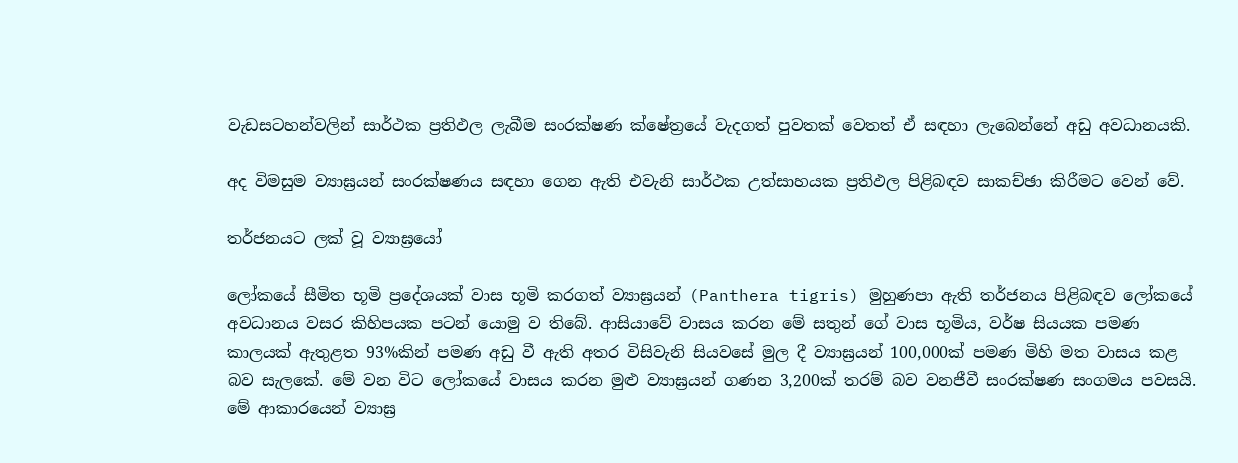වැඩසටහන්වලින් සාර්ථක ප්‍රතිඵල ලැබීම සංරක්‌ෂණ ක්‌ෂේත්‍රයේ වැදගත් පුවතක්‌ වෙතත් ඒ සඳහා ලැබෙන්නේ අඩු අවධානයකි.

අද විමසුම ව්‍යාඝ්‍රයන් සංරක්‌ෂණය සඳහා ගෙන ඇති එවැනි සාර්ථක උත්සාහයක ප්‍රතිඵල පිළිබඳව සාකච්ඡා කිරීමට වෙන් වේ.

තර්ජනයට ලක්‌ වූ ව්‍යාඝ්‍රයෝ

ලෝකයේ සීමිත භූමි ප්‍රදේශයක්‌ වාස භූමි කරගත් ව්‍යාඝ්‍රයන් (Panthera tigris) මුහුණපා ඇති තර්ජනය පිළිබඳව ලෝකයේ අවධානය වසර කිහිපයක පටන් යොමු ව තිබේ. ආසියාවේ වාසය කරන මේ සතුන් ගේ වාස භූමිය, වර්ෂ සියයක පමණ කාලයක්‌ ඇතුළත 93%කින් පමණ අඩු වී ඇති අතර විසිවැනි සියවසේ මුල දී ව්‍යාඝ්‍රයන් 100,000ක්‌ පමණ මිහි මත වාසය කළ බව සැලකේ. මේ වන විට ලෝකයේ වාසය කරන මුළු ව්‍යාඝ්‍රයන් ගණන 3,200ක්‌ තරම් බව වනජීවී සංරක්‌ෂණ සංගමය පවසයි. මේ ආකාරයෙන් ව්‍යාඝ්‍ර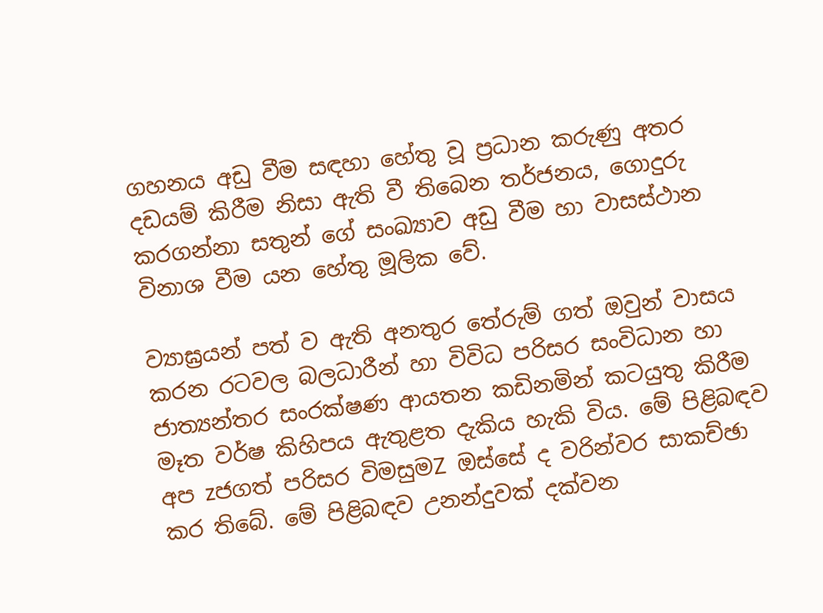ගහනය අඩු වීම සඳහා හේතු වූ ප්‍රධාන කරුණු අතර දඩයම් කිරීම නිසා ඇති වී තිබෙන තර්ජනය, ගොදුරු කරගන්නා සතුන් ගේ සංඛ්‍යාව අඩු වීම හා වාසස්‌ථාන විනාශ වීම යන හේතු මූලික වේ.

ව්‍යාඝ්‍රයන් පත් ව ඇති අනතුර තේරුම් ගත් ඔවුන් වාසය කරන රටවල බලධාරීන් හා විවිධ පරිසර සංවිධාන හා ජාත්‍යන්තර සංරක්‌ෂණ ආයතන කඩිනමින් කටයුතු කිරීම මෑත වර්ෂ කිහිපය ඇතුළත දැකිය හැකි විය. මේ පිළිබඳව අප zජගත් පරිසර විමසුමZ ඔස්‌සේ ද වරින්වර සාකච්ඡා කර තිබේ. මේ පිළිබඳව උනන්දුවක්‌ දක්‌වන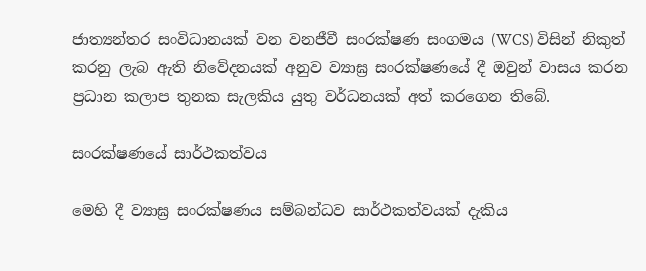ජාත්‍යන්තර සංවිධානයක්‌ වන වනජීවී සංරක්‌ෂණ සංගමය (WCS) විසින් නිකුත් කරනු ලැබ ඇති නිවේදනයක්‌ අනුව ව්‍යාඝ්‍ර සංරක්‌ෂණයේ දී ඔවුන් වාසය කරන ප්‍රධාන කලාප තුනක සැලකිය යුතු වර්ධනයක්‌ අත් කරගෙන තිබේ.

සංරක්‌ෂණයේ සාර්ථකත්වය

මෙහි දී ව්‍යාඝ්‍ර සංරක්‌ෂණය සම්බන්ධව සාර්ථකත්වයක්‌ දැකිය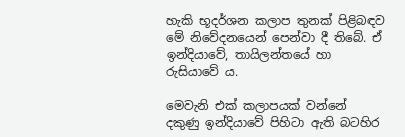හැකි භූදර්ශන කලාප තුනක්‌ පිළිබඳව මේ නිවේදනයෙන් පෙන්වා දී තිබේ. ඒ ඉන්දියාවේ, තායිලන්තයේ හා රුසියාවේ ය.

මෙවැනි එක්‌ කලාපයක්‌ වන්නේ දකුණු ඉන්දියාවේ පිහිටා ඇති බටහිර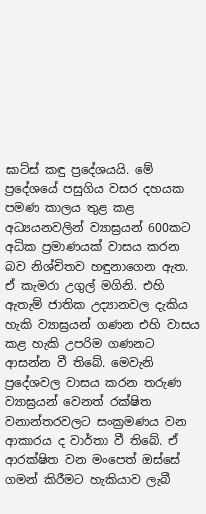ඝාට්‌ස්‌ කඳු ප්‍රදේශයයි. මේ ප්‍රදේශයේ පසුගිය වසර දහයක පමණ කාලය තුළ කළ අධ්‍යයනවලින් ව්‍යාඝ්‍රයන් 600කට අධික ප්‍රමාණයක්‌ වාසය කරන බව නිශ්චිතව හඳුනාගෙන ඇත. ඒ කැමරා උගුල් මගිනි. එහි ඇතැම් ජාතික උද්‍යානවල දැකිය හැකි ව්‍යාඝ්‍රයන් ගණන එහි වාසය කළ හැකි උපරිම ගණනට ආසන්න වී තිබේ. මෙවැනි ප්‍රදේශවල වාසය කරන තරුණ ව්‍යාඝ්‍රයන් වෙනත් රක්‌ෂිත වනාන්තරවලට සංක්‍රමණය වන ආකාරය ද වාර්තා වී තිබේ. ඒ ආරක්‌ෂිත වන මංපෙත් ඔස්‌සේ ගමන් කිරීමට හැකියාව ලැබී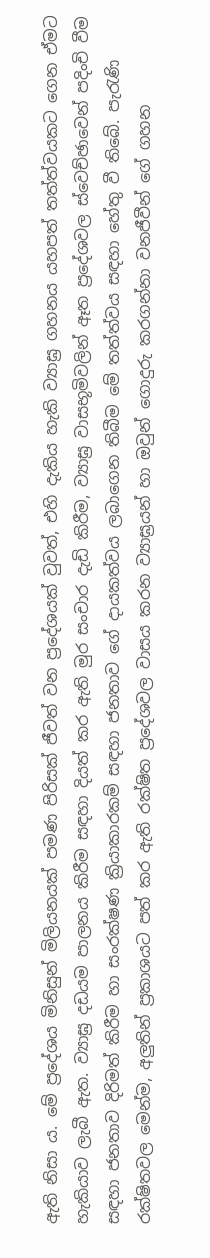ඇති නිසා ය. මේ ප්‍රදේශය මිනිසුන් මිලියනයක්‌ පමණ පිරිසක්‌ ජීවත් වන ප්‍රදේශයක්‌ වුවත්, එහි දැකිය හැකි ව්‍යාඝ්‍ර ගහනය යහපත් තත්ත්වයකට ගෙන ඒමට හැකියාව ලැබී ඇත. ව්‍යාඝ්‍ර දඩයම පාලනය කිරීම සඳහා දියත් කර ඇති මුර සංචාර දැඩි කිරීම, ව්‍යාඝ්‍ර වාසභූමිවලින් ඈත ප්‍රදේශවල ස්‌වෙච්ඡාවෙන් පදිංචි වීම සඳහා ජනතාව දිරිමත් කිරීම හා සංරක්‌ෂණ ක්‍රියාකාරකම් සඳහා ජනතාව ගේ දායකත්වය ලබාගෙන තිබීම මේ තත්ත්වය සඳහා හේතු වී තිබේ. පැරැණි රක්‌ෂිතවල මෙන්ම, අලුතින් ප්‍රකාශයට පත් කර ඇති රක්‌ෂිත ප්‍රදේශවල වාසය කරන ව්‍යාඝ්‍රයන් හා ඔවුන් ගොදුරු කරගන්නා වනජීවීන් ගේ ගහන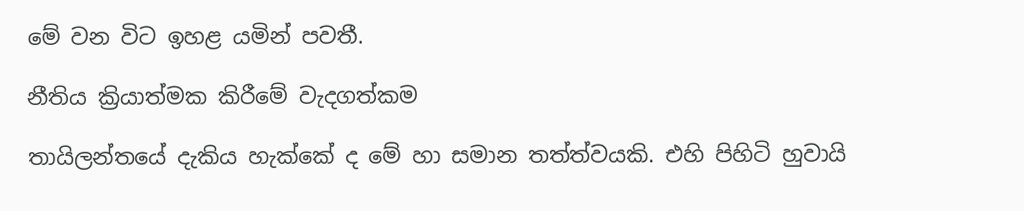මේ වන විට ඉහළ යමින් පවතී.

නීතිය ක්‍රියාත්මක කිරීමේ වැදගත්කම

තායිලන්තයේ දැකිය හැක්‌කේ ද මේ හා සමාන තත්ත්වයකි. එහි පිහිටි හුවායි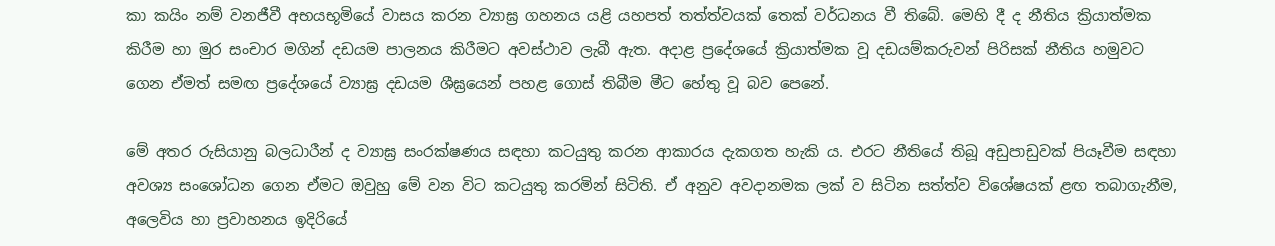කා කයිං නම් වනජීවී අභයභූමියේ වාසය කරන ව්‍යාඝ්‍ර ගහනය යළි යහපත් තත්ත්වයක්‌ තෙක්‌ වර්ධනය වී තිබේ. මෙහි දී ද නීතිය ක්‍රියාත්මක කිරීම හා මුර සංචාර මගින් දඩයම පාලනය කිරීමට අවස්‌ථාව ලැබී ඇත. අදාළ ප්‍රදේශයේ ක්‍රියාත්මක වූ දඩයම්කරුවන් පිරිසක්‌ නීතිය හමුවට ගෙන ඒමත් සමඟ ප්‍රදේශයේ ව්‍යාඝ්‍ර දඩයම ශීඝ්‍රයෙන් පහළ ගොස්‌ තිබීම මීට හේතු වූ බව පෙනේ.

මේ අතර රුසියානු බලධාරීන් ද ව්‍යාඝ්‍ර සංරක්‌ෂණය සඳහා කටයුතු කරන ආකාරය දැකගත හැකි ය. එරට නීතියේ තිබූ අඩුපාඩුවක්‌ පියෑවීම සඳහා අවශ්‍ය සංශෝධන ගෙන ඒමට ඔවුහු මේ වන විට කටයුතු කරමින් සිටිති. ඒ අනුව අවදානමක ලක්‌ ව සිටින සත්ත්ව විශේෂයක්‌ ළඟ තබාගැනීම, අලෙවිය හා ප්‍රවාහනය ඉදිරියේ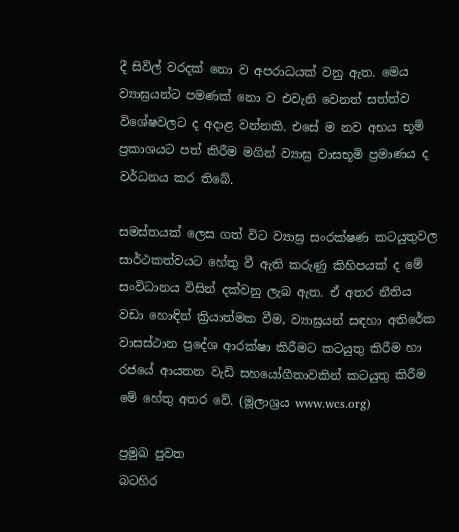දී සිවිල් වරදක්‌ නො ව අපරාධයක්‌ වනු ඇත. මෙය ව්‍යාඝ්‍රයන්ට පමණක්‌ නො ව එවැනි වෙනත් සත්ත්ව විශේෂවලට ද අදාළ වන්නකි. එසේ ම නව අභය භූමි ප්‍රකාශයට පත් කිරීම මගින් ව්‍යාඝ්‍ර වාසභූමි ප්‍රමාණය ද වර්ධනය කර තිබේ.

සමස්‌තයක්‌ ලෙස ගත් විට ව්‍යාඝ්‍ර සංරක්‌ෂණ කටයුතුවල සාර්ථකත්වයට හේතු වී ඇති කරුණු කිහිපයක්‌ ද මේ සංවිධානය විසින් දක්‌වනු ලැබ ඇත. ඒ අතර නීතිය වඩා හොඳින් ක්‍රියාත්මක වීම, ව්‍යාඝ්‍රයන් සඳහා අතිරේක වාසස්‌ථාන ප්‍රදේශ ආරක්‌ෂා කිරීමට කටයුතු කිරීම හා රජයේ ආයතන වැඩි සහයෝගීතාවකින් කටයුතු කිරීම මේ හේතු අතර වේ. (මූලාශ්‍රය www.wcs.org)

ප්‍රමුඛ පුවත
බටහිර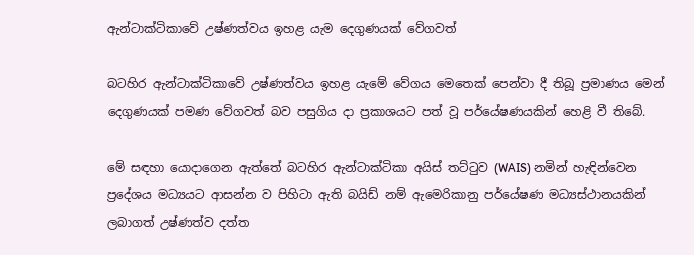ඇන්ටාක්‌ටිකාවේ උෂ්ණත්වය ඉහළ යැම දෙගුණයක්‌ වේගවත්

බටහිර ඇන්ටාක්‌ටිකාවේ උෂ්ණත්වය ඉහළ යැමේ වේගය මෙතෙක්‌ පෙන්වා දී තිබූ ප්‍රමාණය මෙන් දෙගුණයක්‌ පමණ වේගවත් බව පසුගිය දා ප්‍රකාශයට පත් වූ පර්යේෂණයකින් හෙළි වී තිබේ.

මේ සඳහා යොදාගෙන ඇත්තේ බටහිර ඇන්ටාක්‌ටිකා අයිස්‌ තට්‌ටුව (WAIS) නමින් හැඳින්වෙන ප්‍රදේශය මධ්‍යයට ආසන්න ව පිහිටා ඇති බයිඩ් නම් ඇමෙරිකානු පර්යේෂණ මධ්‍යස්‌ථානයකින් ලබාගත් උෂ්ණත්ව දත්ත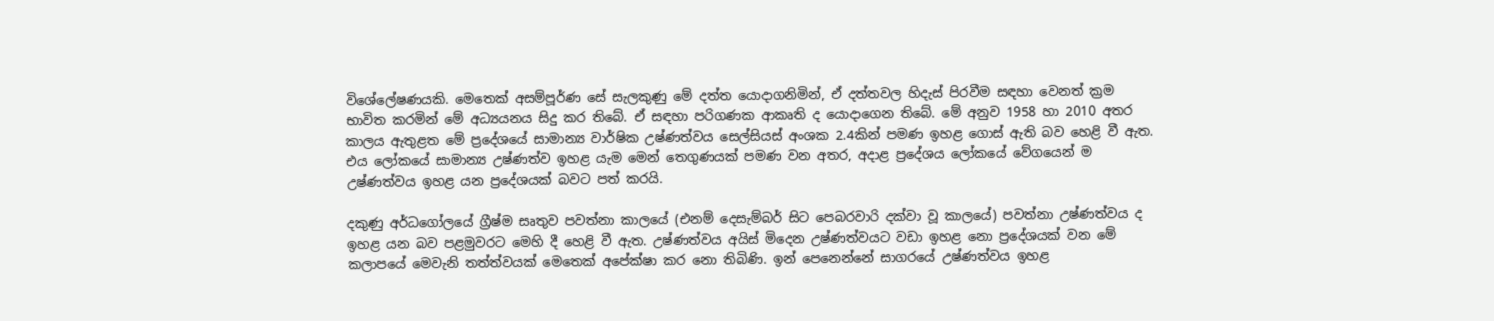විශේලේෂණයකි. මෙතෙක්‌ අසම්පූර්ණ සේ සැලකුණු මේ දත්ත යොදාගනිමින්, ඒ දත්තවල හිදැස්‌ පිරවීම සඳහා වෙනත් ක්‍රම භාවිත කරමින් මේ අධ්‍යයනය සිදු කර තිබේ. ඒ සඳහා පරිගණක ආකෘති ද යොදාගෙන තිබේ. මේ අනුව 1958 හා 2010 අතර කාලය ඇතුළත මේ ප්‍රදේශයේ සාමාන්‍ය වාර්ෂික උෂ්ණත්වය සෙල්සියස්‌ අංශක 2.4කින් පමණ ඉහළ ගොස්‌ ඇති බව හෙළි වී ඇත. එය ලෝකයේ සාමාන්‍ය උෂ්ණත්ව ඉහළ යැම මෙන් තෙගුණයක්‌ පමණ වන අතර, අදාළ ප්‍රදේශය ලෝකයේ වේගයෙන් ම උෂ්ණත්වය ඉහළ යන ප්‍රදේශයක්‌ බවට පත් කරයි.

දකුණු අර්ධගෝලයේ ග්‍රීෂ්ම සෘතුව පවත්නා කාලයේ (එනම් දෙසැම්බර් සිට පෙබරවාරි දක්‌වා වූ කාලයේ) පවත්නා උෂ්ණත්වය ද ඉහළ යන බව පළමුවරට මෙහි දී හෙළි වී ඇත. උෂ්ණත්වය අයිස්‌ මිදෙන උෂ්ණත්වයට වඩා ඉහළ නො ප්‍රදේශයක්‌ වන මේ කලාපයේ මෙවැනි තත්ත්වයක්‌ මෙතෙක්‌ අපේක්‌ෂා කර නො තිබිණි. ඉන් පෙනෙන්නේ සාගරයේ උෂ්ණත්වය ඉහළ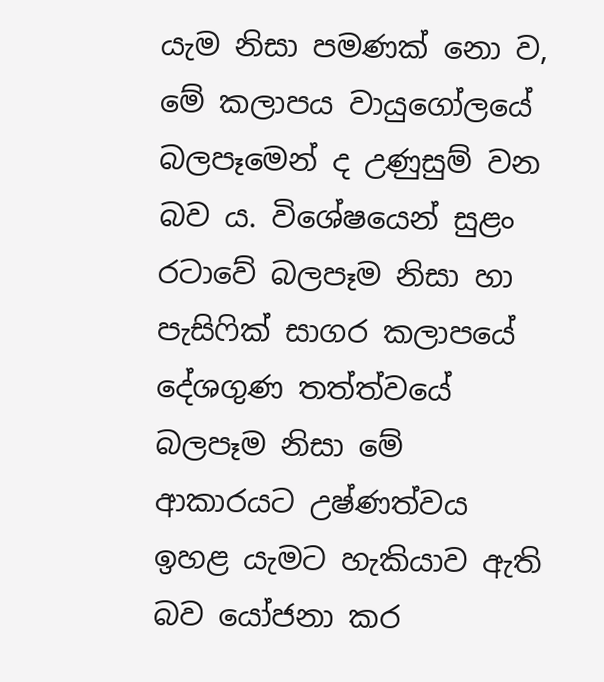යැම නිසා පමණක්‌ නො ව, මේ කලාපය වායුගෝලයේ බලපෑමෙන් ද උණුසුම් වන බව ය. විශේෂයෙන් සුළං රටාවේ බලපෑම නිසා හා පැසිෆික්‌ සාගර කලාපයේ දේශගුණ තත්ත්වයේ බලපෑම නිසා මේ ආකාරයට උෂ්ණත්වය ඉහළ යැමට හැකියාව ඇති බව යෝජනා කර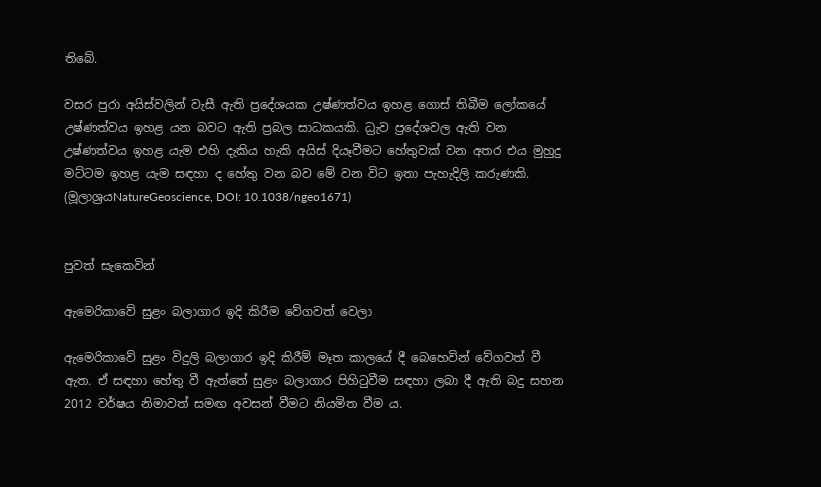තිබේ.

වසර පුරා අයිස්‌වලින් වැසී ඇති ප්‍රදේශයක උෂ්ණත්වය ඉහළ ගොස්‌ තිබීම ලෝකයේ උෂ්ණත්වය ඉහළ යන බවට ඇති ප්‍රබල සාධකයකි. ධ්‍රැව ප්‍රදේශවල ඇති වන උෂ්ණත්වය ඉහළ යැම එහි දැකිය හැකි අයිස්‌ දියෑවීමට හේතුවක්‌ වන අතර එය මුහුදු මට්‌ටම ඉහළ යැම සඳහා ද හේතු වන බව මේ වන විට ඉතා පැහැදිලි කරුණකි. (මූලාශ්‍රයNatureGeoscience, DOI: 10.1038/ngeo1671)


පුවත් සැකෙවින්

ඇමෙරිකාවේ සුළං බලාගාර ඉදි කිරීම වේගවත් වෙලා

ඇමෙරිකාවේ සුළං විදුලි බලාගාර ඉදි කිරීම් මෑත කාලයේ දී බෙහෙවින් වේගවත් වී ඇත. ඒ සඳහා හේතු වී ඇත්තේ සුළං බලාගාර පිහිටුවීම සඳහා ලබා දී ඇති බදු සහන 2012 වර්ෂය නිමාවත් සමඟ අවසන් වීමට නියමිත වීම ය.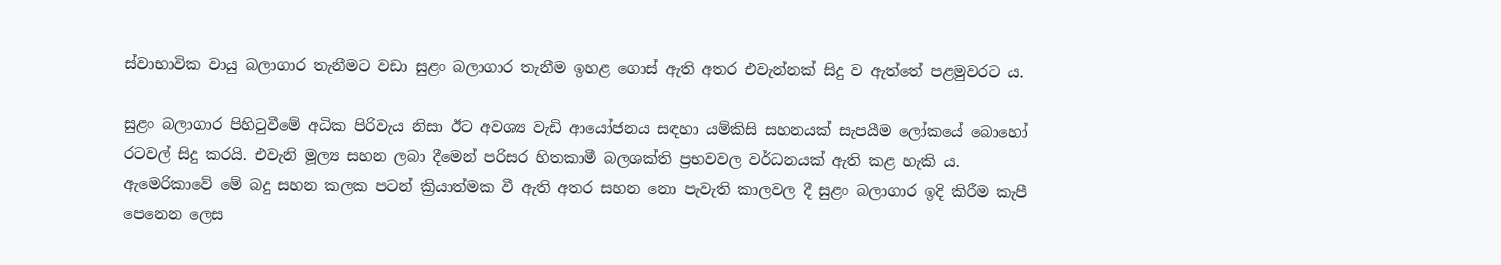ස්‌වාභාවික වායු බලාගාර තැනීමට වඩා සුළං බලාගාර තැනීම ඉහළ ගොස්‌ ඇති අතර එවැන්නක්‌ සිදු ව ඇත්තේ පළමුවරට ය.

සුළං බලාගාර පිහිටුවීමේ අධික පිරිවැය නිසා ඊට අවශ්‍ය වැඩි ආයෝජනය සඳහා යම්කිසි සහනයක්‌ සැපයීම ලෝකයේ බොහෝ රටවල් සිදු කරයි. එවැනි මූල්‍ය සහන ලබා දීමෙන් පරිසර හිතකාමී බලශක්‌ති ප්‍රභවවල වර්ධනයක්‌ ඇති කළ හැකි ය. ඇමෙරිකාවේ මේ බදු සහන කලක පටන් ක්‍රියාත්මක වී ඇති අතර සහන නො පැවැති කාලවල දී සුළං බලාගාර ඉදි කිරීම කැපී පෙනෙන ලෙස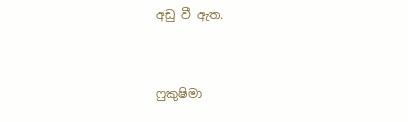අඩු වී ඇත.


ෆුකුෂිමා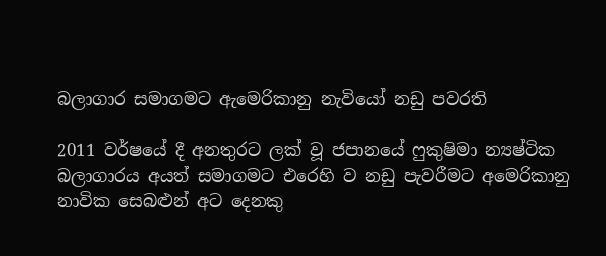බලාගාර සමාගමට ඇමෙරිකානු නැවියෝ නඩු පවරති

2011 වර්ෂයේ දී අනතුරට ලක්‌ වූ ජපානයේ ෆුකුෂිමා න්‍යෂ්ටික බලාගාරය අයත් සමාගමට එරෙහි ව නඩු පැවරීමට අමෙරිකානු නාවික සෙබළුන් අට දෙනකු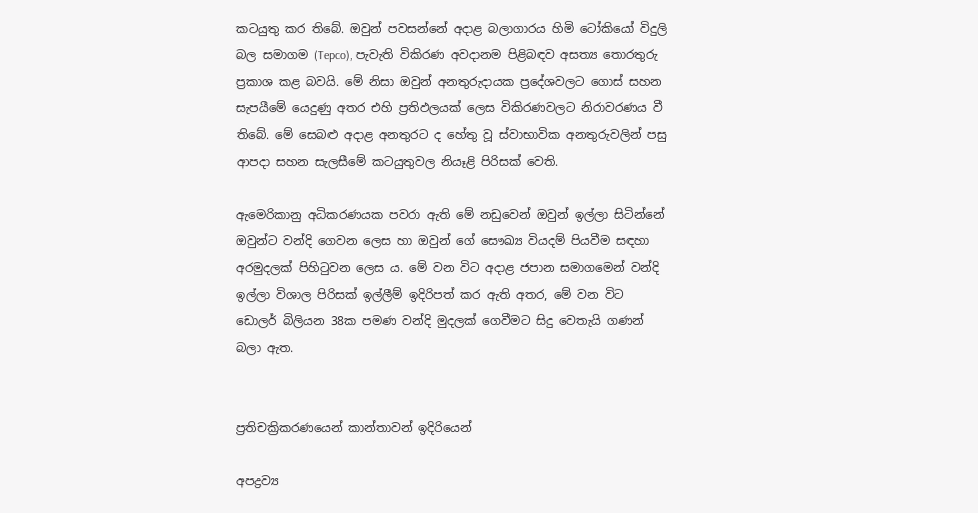කටයුතු කර තිබේ. ඔවුන් පවසන්නේ අදාළ බලාගාරය හිමි ටෝකියෝ විදුලි බල සමාගම (Tepco), පැවැති විකිරණ අවදානම පිළිබඳව අසත්‍ය තොරතුරු ප්‍රකාශ කළ බවයි. මේ නිසා ඔවුන් අනතුරුදායක ප්‍රදේශවලට ගොස්‌ සහන සැපයීමේ යෙදුණු අතර එහි ප්‍රතිඵලයක්‌ ලෙස විකිරණවලට නිරාවරණය වී තිබේ. මේ සෙබළු අදාළ අනතුරට ද හේතු වූ ස්‌වාභාවික අනතුරුවලින් පසු ආපදා සහන සැලසීමේ කටයුතුවල නියෑළි පිරිසක්‌ වෙති.

ඇමෙරිකානු අධිකරණයක පවරා ඇති මේ නඩුවෙන් ඔවුන් ඉල්ලා සිටින්නේ ඔවුන්ට වන්දි ගෙවන ලෙස හා ඔවුන් ගේ සෞඛ්‍ය වියදම් පියවීම සඳහා අරමුදලක්‌ පිහිටුවන ලෙස ය. මේ වන විට අදාළ ජපාන සමාගමෙන් වන්දි ඉල්ලා විශාල පිරිසක්‌ ඉල්ලීම් ඉදිරිපත් කර ඇති අතර, මේ වන විට ඩොලර් බිලියන 38ක පමණ වන්දි මුදලක්‌ ගෙවීමට සිදු වෙතැයි ගණන් බලා ඇත.


ප්‍රතිචක්‍රිකරණයෙන් කාන්තාවන් ඉදිරියෙන්

අපද්‍රව්‍ය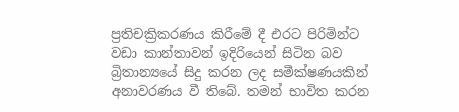ප්‍රතිචක්‍රිකරණය කිරීමේ දී එරට පිරිමින්ට වඩා කාන්තාවන් ඉදිරියෙන් සිටින බව බ්‍රිතාන්‍යයේ සිදු කරන ලද සමීක්‌ෂණයකින් අනාවරණය වී තිබේ. තමන් භාවිත කරන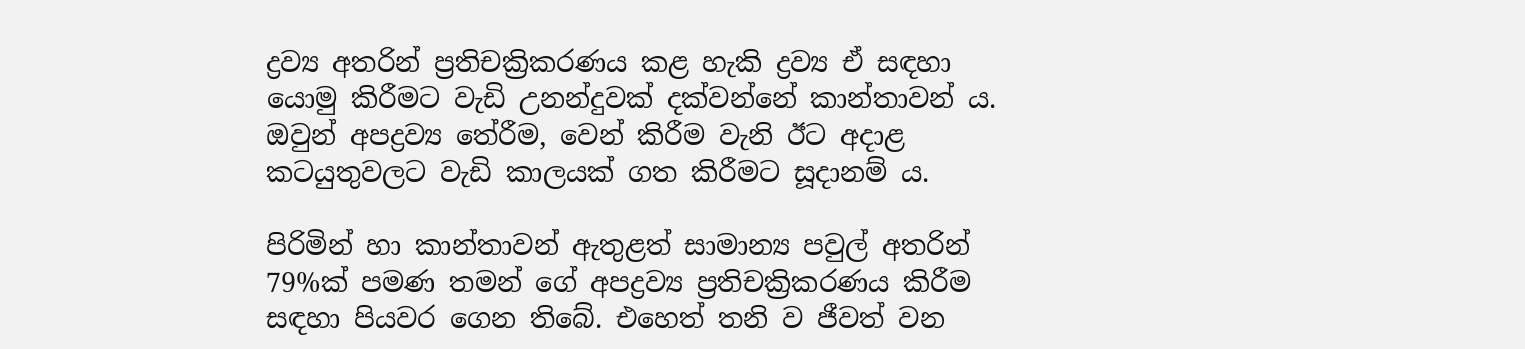ද්‍රව්‍ය අතරින් ප්‍රතිචක්‍රිකරණය කළ හැකි ද්‍රව්‍ය ඒ සඳහා යොමු කිරීමට වැඩි උනන්දුවක්‌ දක්‌වන්නේ කාන්තාවන් ය. ඔවුන් අපද්‍රව්‍ය තේරීම, වෙන් කිරීම වැනි ඊට අදාළ කටයුතුවලට වැඩි කාලයක්‌ ගත කිරීමට සූදානම් ය.

පිරිමින් හා කාන්තාවන් ඇතුළත් සාමාන්‍ය පවුල් අතරින් 79%ක්‌ පමණ තමන් ගේ අපද්‍රව්‍ය ප්‍රතිචක්‍රිකරණය කිරීම සඳහා පියවර ගෙන තිබේ. එහෙත් තනි ව ජීවත් වන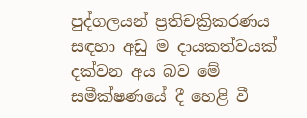පුද්ගලයන් ප්‍රතිචක්‍රිකරණය සඳහා අඩු ම දායකත්වයක්‌ දක්‌වන අය බව මේ සමීක්‌ෂණයේ දී හෙළි වී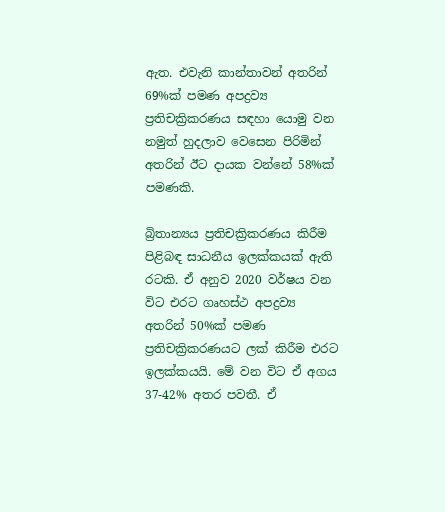ඇත. එවැනි කාන්තාවන් අතරින් 69%ක්‌ පමණ අපද්‍රව්‍ය ප්‍රතිචක්‍රිකරණය සඳහා යොමු වන නමුත් හුදලාව වෙසෙන පිරිමින් අතරින් ඊට දායක වන්නේ 58%ක්‌ පමණකි.

බ්‍රිතාන්‍යය ප්‍රතිචක්‍රිකරණය කිරීම පිළිබඳ සාධනීය ඉලක්‌කයක්‌ ඇති රටකි. ඒ අනුව 2020 වර්ෂය වන විට එරට ගෘහස්‌ථ අපද්‍රව්‍ය අතරින් 50%ක්‌ පමණ ප්‍රතිචක්‍රිකරණයට ලක්‌ කිරීම එරට ඉලක්‌කයයි. මේ වන විට ඒ අගය 37-42% අතර පවතී. ඒ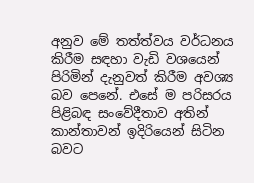අනුව මේ තත්ත්වය වර්ධනය කිරීම සඳහා වැඩි වශයෙන් පිරිමින් දැනුවත් කිරීම අවශ්‍ය බව පෙනේ. එසේ ම පරිසරය පිළිබඳ සංවේදීතාව අතින් කාන්තාවන් ඉදිරියෙන් සිටින බවට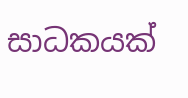සාධකයක්‌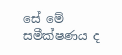සේ මේ සමීක්‌ෂණය ද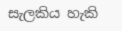සැලකිය හැකි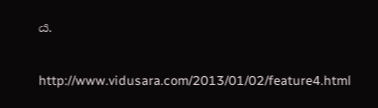ය.

http://www.vidusara.com/2013/01/02/feature4.html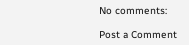No comments:

Post a Comment